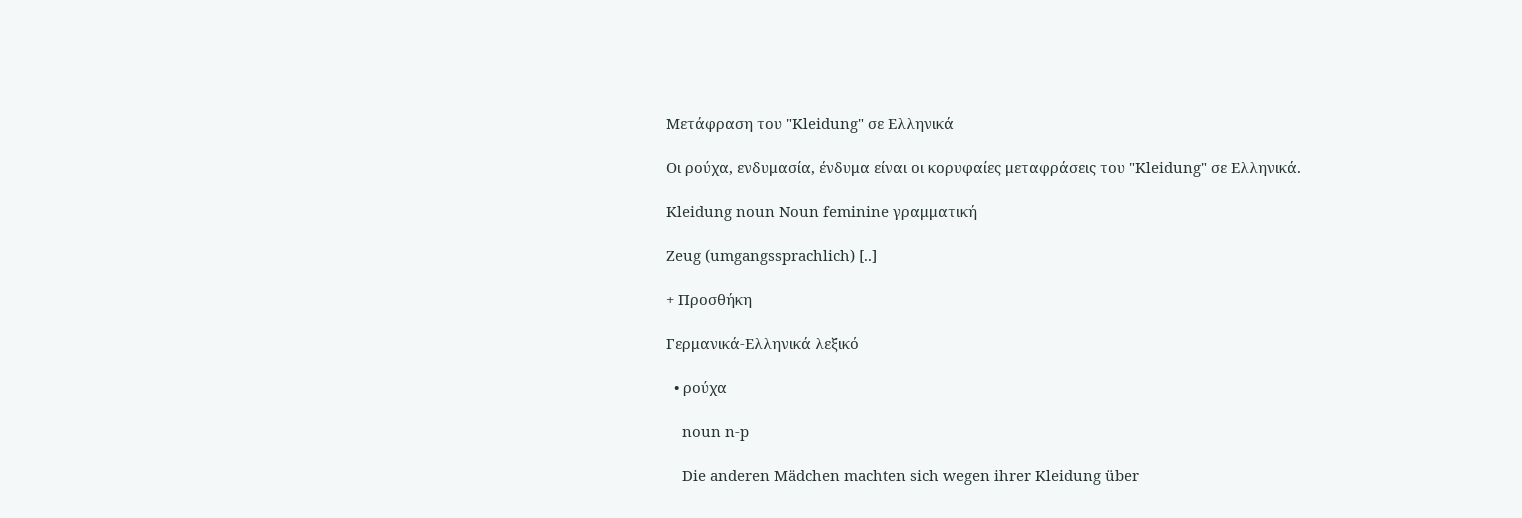Μετάφραση του "Kleidung" σε Ελληνικά

Οι ρούχα, ενδυμασία, ένδυμα είναι οι κορυφαίες μεταφράσεις του "Kleidung" σε Ελληνικά.

Kleidung noun Noun feminine γραμματική

Zeug (umgangssprachlich) [..]

+ Προσθήκη

Γερμανικά-Ελληνικά λεξικό

  • ρούχα

    noun n-p

    Die anderen Mädchen machten sich wegen ihrer Kleidung über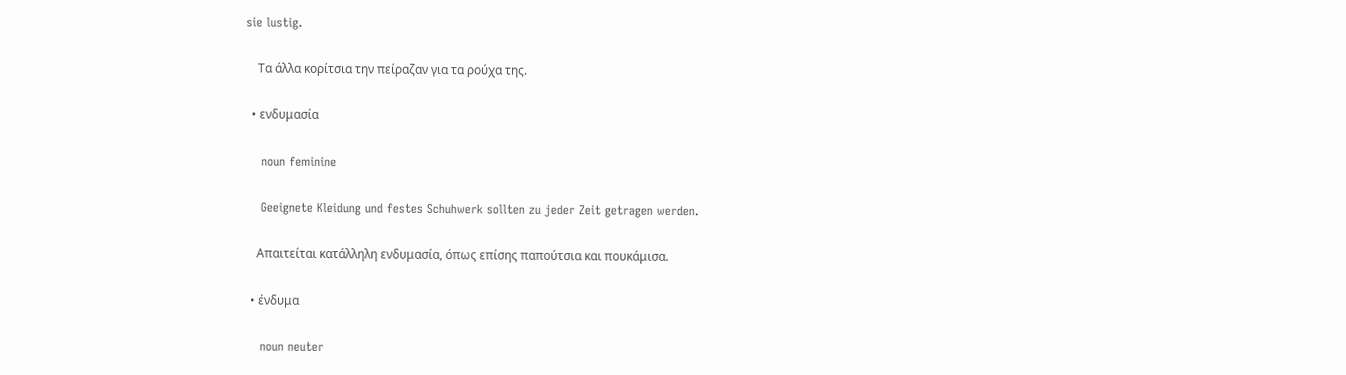sie lustig.

    Τα άλλα κορίτσια την πείραζαν για τα ρούχα της.

  • ενδυμασία

    noun feminine

    Geeignete Kleidung und festes Schuhwerk sollten zu jeder Zeit getragen werden.

    Απαιτείται κατάλληλη ενδυμασία, όπως επίσης παπούτσια και πουκάμισα.

  • ένδυμα

    noun neuter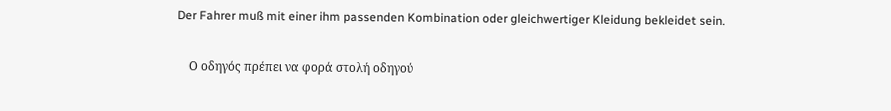Der Fahrer muß mit einer ihm passenden Kombination oder gleichwertiger Kleidung bekleidet sein.

    Ο οδηγός πρέπει να φορά στολή οδηγού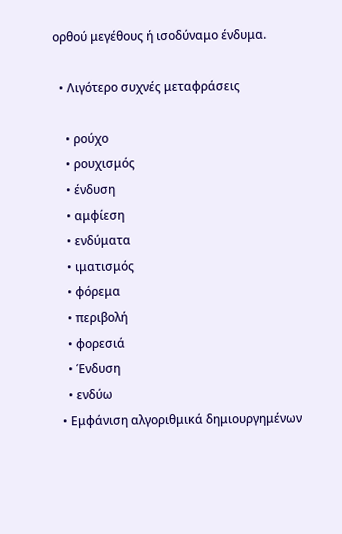ορθού μεγέθους ή ισοδύναμο ένδυμα.

  • Λιγότερο συχνές μεταφράσεις

    • ρούχο
    • ρουχισμός
    • ένδυση
    • αμφίεση
    • ενδύματα
    • ιματισμός
    • φόρεμα
    • περιβολή
    • φορεσιά
    • Ένδυση
    • ενδύω
  • Εμφάνιση αλγοριθμικά δημιουργημένων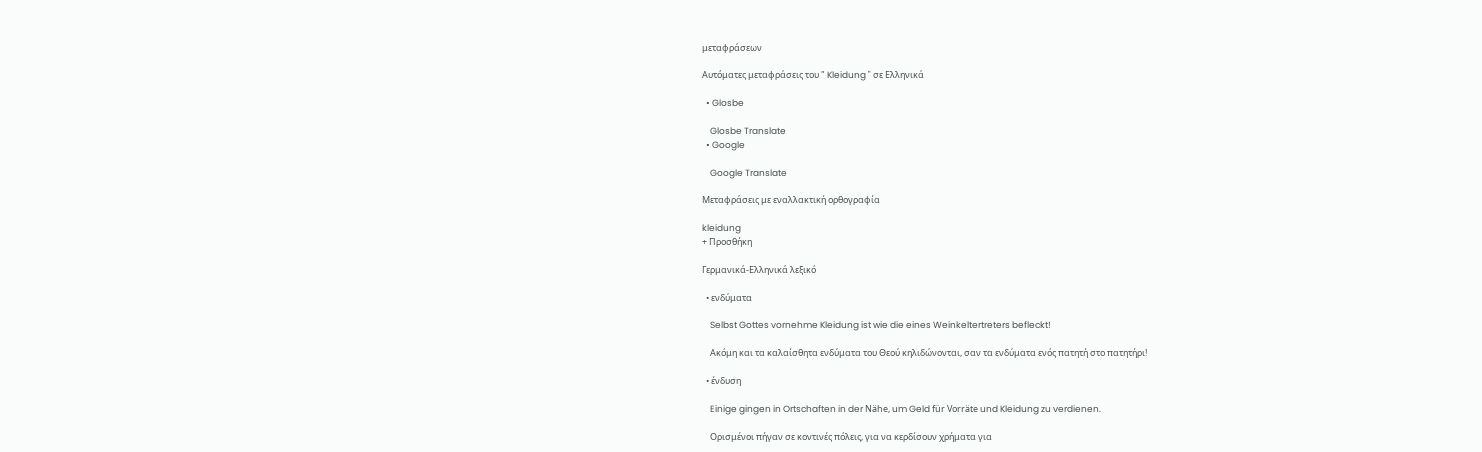μεταφράσεων

Αυτόματες μεταφράσεις του " Kleidung " σε Ελληνικά

  • Glosbe

    Glosbe Translate
  • Google

    Google Translate

Μεταφράσεις με εναλλακτική ορθογραφία

kleidung
+ Προσθήκη

Γερμανικά-Ελληνικά λεξικό

  • ενδύματα

    Selbst Gottes vornehme Kleidung ist wie die eines Weinkeltertreters befleckt!

    Ακόμη και τα καλαίσθητα ενδύματα του Θεού κηλιδώνονται, σαν τα ενδύματα ενός πατητή στο πατητήρι!

  • ένδυση

    Einige gingen in Ortschaften in der Nähe, um Geld für Vorräte und Kleidung zu verdienen.

    Ορισμένοι πήγαν σε κοντινές πόλεις, για να κερδίσουν χρήματα για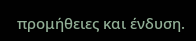προμήθειες και ένδυση.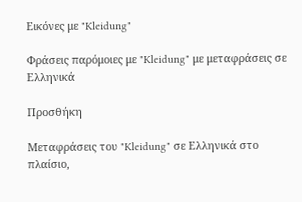Εικόνες με "Kleidung"

Φράσεις παρόμοιες με "Kleidung" με μεταφράσεις σε Ελληνικά

Προσθήκη

Μεταφράσεις του "Kleidung" σε Ελληνικά στο πλαίσιο,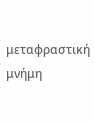μεταφραστική μνήμη